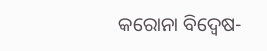କରୋନା ବିଦ୍ଵେଷ-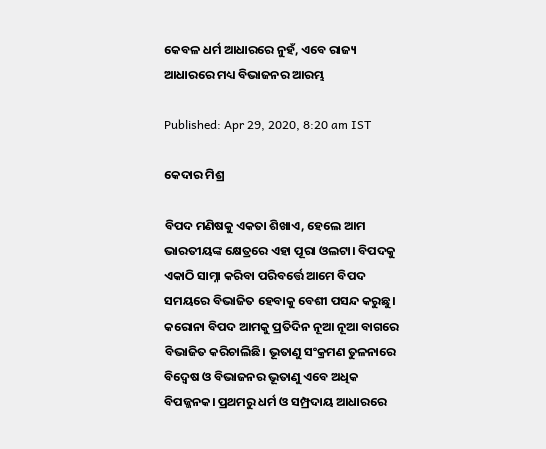କେବଳ ଧର୍ମ ଆଧାରରେ ନୁହଁ, ଏବେ ରାଜ୍ୟ ଆଧାରରେ ମଧ୍ୟ ବିଭାଜନର ଆରମ୍ଭ

Published: Apr 29, 2020, 8:20 am IST

କେଦାର ମିଶ୍ର

ବିପଦ ମଣିଷକୁ ଏକତା ଶିଖାଏ, ହେଲେ ଆମ ଭାରତୀୟଙ୍କ କ୍ଷେତ୍ରରେ ଏହା ପୂରା ଓଲଟା। ବିପଦକୁ ଏକାଠି ସାମ୍ନା କରିବା ପରିବର୍ତ୍ତେ ଆମେ ବିପଦ ସମୟରେ ବିଭାଜିତ ହେବାକୁ ବେଶୀ ପସନ୍ଦ କରୁଛୁ। କରୋନା ବିପଦ ଆମକୁ ପ୍ରତିଦିନ ନୂଆ ନୂଆ ବାଗରେ ବିଭାଜିତ କରିଚାଲିଛି। ଭୂତାଣୁ ସଂକ୍ରମଣ ତୁଳନାରେ ବିଦ୍ଵେଷ ଓ ବିଭାଜନର ଭୂତାଣୁ ଏବେ ଅଧିକ ବିପଜ୍ଜନକ। ପ୍ରଥମରୁ ଧର୍ମ ଓ ସମ୍ପ୍ରଦାୟ ଆଧାରରେ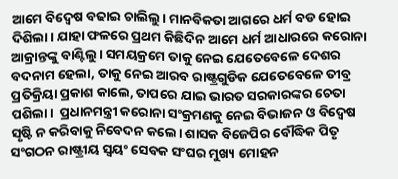ଆମେ ବିଦ୍ଵେଷ ବଢାଇ ଚାଲିଲୁ। ମାନବିକତା ଆଗରେ ଧର୍ମ ବଡ ହୋଇ ଦିଶିଲା। ଯାହା ଫଳରେ ପ୍ରଥମ କିଛିଦିନ ଆମେ ଧର୍ମ ଆଧାରରେ କରୋନା ଆକ୍ରାନ୍ତଙ୍କୁ ବାଣ୍ଟିଲୁ। ସମୟକ୍ରମେ ତାକୁ ନେଇ ଯେତେବେଳେ ଦେଶର ବଦନାମ ହେଲା, ତାକୁ ନେଇ ଆରବ ରାଷ୍ଟ୍ରଗୁଡିକ ଯେତେବେଳେ ତୀବ୍ର ପ୍ରତିକ୍ରିୟା ପ୍ରକାଶ କାଲେ, ତାପରେ ଯାଇ ଭାରତ ସରକାରଙ୍କର ଚେତା ପଶିଲା।  ପ୍ରଧାନମନ୍ତ୍ରୀ କରୋନା ସଂକ୍ରମଣକୁ ନେଇ ବିଭାଜନ ଓ ବିଦ୍ଵେଷ ସୃଷ୍ଟି ନ କରିବାକୁ ନିବେଦନ କଲେ। ଶାସକ ବିଜେପିର ବୌଦ୍ଧିକ ପିତୃ ସଂଗଠନ ରାଷ୍ଟ୍ରୀୟ ସ୍ଵୟଂ ସେବକ ସଂଘର ମୁଖ୍ୟ ମୋହନ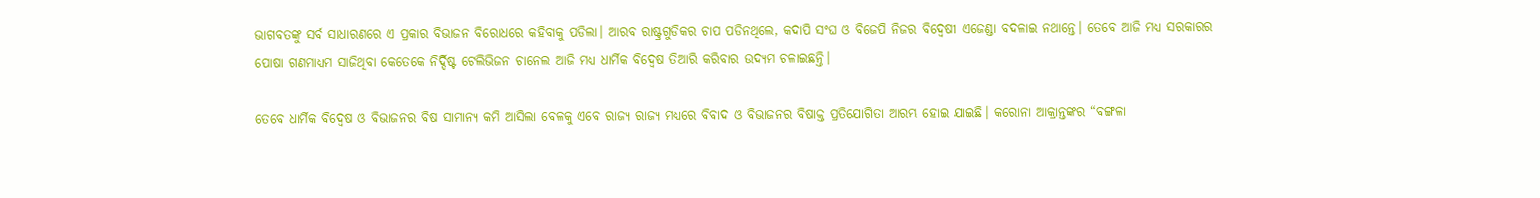ଭାଗବତଙ୍କୁ ସର୍ବ ସାଧାରଣରେ ଏ ପ୍ରକାର ବିଭାଜନ ବିରୋଧରେ କହିବାକୁ ପଡିଲା। ଆରବ ରାଷ୍ଟ୍ରଗୁଡିକର ଚାପ ପଡିନଥିଲେ, କଦାପି ସଂଘ ଓ ବିଜେପି ନିଜର ବିଦ୍ଵେଷୀ ଏଜେଣ୍ଡା ବଦଳାଇ ନଥାନ୍ତେ। ତେବେ ଆଜି ମଧ୍ୟ ସରକାରର ପୋଷା ଗଣମାଧ୍ୟମ ସାଜିଥିବା କେତେକେ ନିର୍ଦ୍ଦିଷ୍ଟ ଟେଲିଭିଜନ ଚାନେଲ ଆଜି ମଧ୍ୟ ଧାର୍ମିକ ବିଦ୍ଵେଷ ତିଆରି କରିବାର ଉଦ୍ୟମ ଚଳାଇଛନ୍ତି।

ତେବେ ଧାର୍ମିକ ବିଦ୍ଵେଷ ଓ ବିଭାଜନର ବିଷ ସାମାନ୍ୟ କମି ଆସିଲା ବେଳକୁ ଏବେ ରାଜ୍ୟ ରାଜ୍ୟ ମଧ୍ୟରେ ବିବାଦ ଓ ବିଭାଜନର ବିଷାକ୍ତ ପ୍ରତିଯୋଗିତା ଆରମ୍ଭ ହୋଇ ଯାଇଛି। କରୋନା ଆକ୍ରାନ୍ତଙ୍କର “ବଙ୍ଗଳା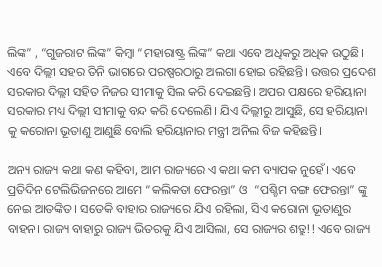ଲିଙ୍କ” , “ଗୁଜରାଟ ଲିଙ୍କ” କିମ୍ବା “ମହାରାଷ୍ଟ୍ର ଲିଙ୍କ” କଥା ଏବେ ଅଧିକରୁ ଅଧିକ ଉଠୁଛି। ଏବେ ଦିଲ୍ଲୀ ସହର ତିନି ଭାଗରେ ପରଷ୍ପରଠାରୁ ଅଲଗା ହୋଇ ରହିଛନ୍ତି। ଉତ୍ତର ପ୍ରଦେଶ ସରକାର ଦିଲ୍ଲୀ ସହିତ ନିଜର ସୀମାକୁ ସିଲ କରି ଦେଇଛନ୍ତି। ଅପର ପକ୍ଷରେ ହରିୟାନା ସରକାର ମଧ୍ୟ ଦିଲ୍ଲୀ ସୀମାକୁ ବନ୍ଦ କରି ଦେଲେଣି। ଯିଏ ଦିଲ୍ଲୀରୁ ଆସୁଛି, ସେ ହରିୟାନା କୁ କରୋନା ଭୂତାଣୁ ଆଣୁଛି ବୋଲି ହରିୟାନାର ମନ୍ତ୍ରୀ ଅନିଲ ବିଜ କହିଛନ୍ତି।

ଅନ୍ୟ ରାଜ୍ୟ କଥା କଣ କହିବା, ଆମ ରାଜ୍ୟରେ ଏ କଥା କମ ବ୍ୟାପକ ନୁହେଁ। ଏବେ ପ୍ରତିଦିନ ଟେଲିଭିଜନରେ ଆମେ “କଲିକତା ଫେରନ୍ତା” ଓ  “ପଶ୍ଚିମ ବଙ୍ଗ ଫେରନ୍ତା” ଙ୍କୁ ନେଇ ଆତଙ୍କିତ। ସତେକି ବାହାର ରାଜ୍ୟରେ ଯିଏ ରହିଲା, ସିଏ କରୋନା ଭୂତାଣୁର ବାହନ। ରାଜ୍ୟ ବାହାରୁ ରାଜ୍ୟ ଭିତରକୁ ଯିଏ ଆସିଲା, ସେ ରାଜ୍ୟର ଶତ୍ରୁ!! ଏବେ ରାଜ୍ୟ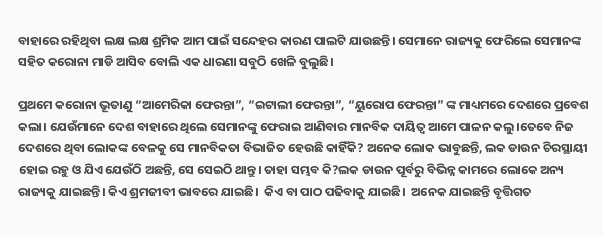ବାହାରେ ରହିଥିବା ଲକ୍ଷ ଲକ୍ଷ ଶ୍ରମିକ ଆମ ପାଇଁ ସନ୍ଦେହର କାରଣ ପାଲଟି ଯାଉଛନ୍ତି। ସେମାନେ ରାଜ୍ୟକୁ ଫେରିଲେ ସେମାନଙ୍କ ସହିତ କରୋନା ମାଡି ଆସିବ ବୋଲି ଏକ ଧାରଣା ସବୁଠି ଖେଳି ବୁଲୁଛି।

ପ୍ରଥମେ କରୋନା ଭୂତାଣୁ “ଆମେରିକା ଫେରନ୍ତା”, “ଇଟାଲୀ ଫେରନ୍ତା”, “ୟୁରୋପ ଫେରନ୍ତା” ଙ୍କ ମାଧ୍ୟମରେ ଦେଶରେ ପ୍ରବେଶ କଲା। ଯେଉଁମାନେ ଦେଶ ବାହାରେ ଥିଲେ ସେମାନଙ୍କୁ ଫେରାଇ ଆଣିବାର ମାନବିକ ଦାୟିତ୍ଵ ଆମେ ପାଳନ କଲୁ।ତେବେ ନିଜ ଦେଶରେ ଥିବା ଲୋକଙ୍କ ବେଳକୁ ସେ ମାନବିକତା ବିଭାଜିତ ହେଉଛି କାହିଁକି? ଅନେକ ଲୋକ ଭାବୁଛନ୍ତି, ଲକ ଡାଉନ ଚିରସ୍ଥାୟୀ ହୋଇ ରହୁ ଓ ଯିଏ ଯେଉଁଠି ଅଛନ୍ତି, ସେ ସେଇଠି ଥାନ୍ତୁ। ତାହା ସମ୍ଭବ କି?ଲକ ଡାଉନ ପୂର୍ବରୁ ବିଭିନ୍ନ କାମରେ ଲୋକେ ଅନ୍ୟ ରାଜ୍ୟକୁ ଯାଇଛନ୍ତି। କିଏ ଶ୍ରମଜୀବୀ ଭାବରେ ଯାଇଛି।  କିଏ ବା ପାଠ ପଢିବାକୁ ଯାଇଛି।  ଅନେକ ଯାଇଛନ୍ତି ବୃତ୍ତିଗତ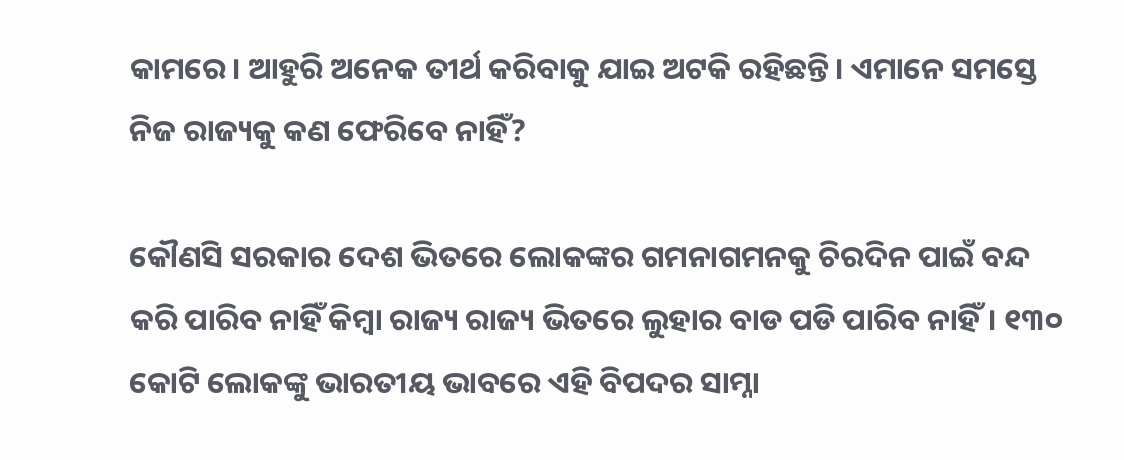କାମରେ। ଆହୁରି ଅନେକ ତୀର୍ଥ କରିବାକୁ ଯାଇ ଅଟକି ରହିଛନ୍ତି। ଏମାନେ ସମସ୍ତେ ନିଜ ରାଜ୍ୟକୁ କଣ ଫେରିବେ ନାହିଁ?

କୌଣସି ସରକାର ଦେଶ ଭିତରେ ଲୋକଙ୍କର ଗମନାଗମନକୁ ଚିରଦିନ ପାଇଁ ବନ୍ଦ କରି ପାରିବ ନାହିଁ କିମ୍ବା ରାଜ୍ୟ ରାଜ୍ୟ ଭିତରେ ଲୁହାର ବାଡ ପଡି ପାରିବ ନାହିଁ। ୧୩୦ କୋଟି ଲୋକଙ୍କୁ ଭାରତୀୟ ଭାବରେ ଏହି ବିପଦର ସାମ୍ନା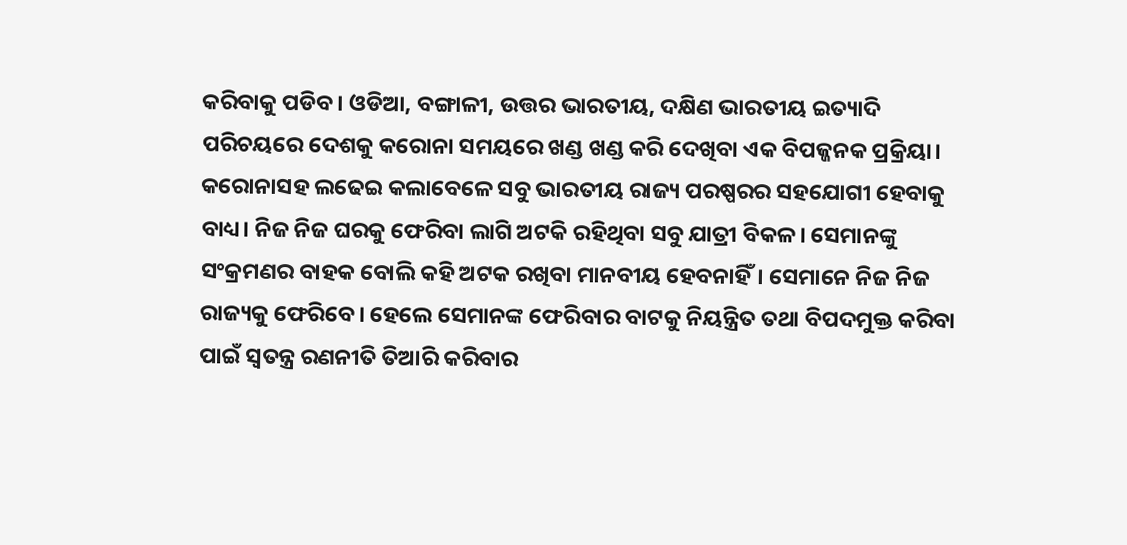କରିବାକୁ ପଡିବ। ଓଡିଆ, ବଙ୍ଗାଳୀ, ଉତ୍ତର ଭାରତୀୟ, ଦକ୍ଷିଣ ଭାରତୀୟ ଇତ୍ୟାଦି ପରିଚୟରେ ଦେଶକୁ କରୋନା ସମୟରେ ଖଣ୍ଡ ଖଣ୍ଡ କରି ଦେଖିବା ଏକ ବିପଜ୍ଜନକ ପ୍ରକ୍ରିୟା। କରୋନାସହ ଲଢେଇ କଲାବେଳେ ସବୁ ଭାରତୀୟ ରାଜ୍ୟ ପରଷ୍ପରର ସହଯୋଗୀ ହେବାକୁ ବାଧ୍ୟ। ନିଜ ନିଜ ଘରକୁ ଫେରିବା ଲାଗି ଅଟକି ରହିଥିବା ସବୁ ଯାତ୍ରୀ ବିକଳ। ସେମାନଙ୍କୁ ସଂକ୍ରମଣର ବାହକ ବୋଲି କହି ଅଟକ ରଖିବା ମାନବୀୟ ହେବନାହିଁ। ସେମାନେ ନିଜ ନିଜ ରାଜ୍ୟକୁ ଫେରିବେ। ହେଲେ ସେମାନଙ୍କ ଫେରିବାର ବାଟକୁ ନିୟନ୍ତ୍ରିତ ତଥା ବିପଦମୁକ୍ତ କରିବା ପାଇଁ ସ୍ଵତନ୍ତ୍ର ରଣନୀତି ତିଆରି କରିବାର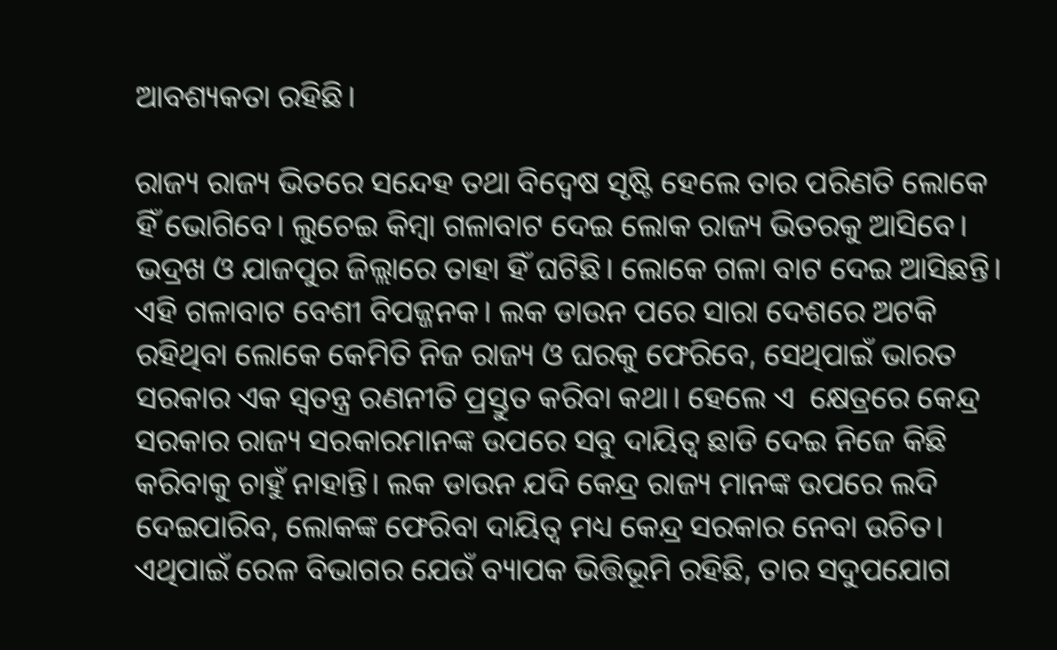ଆବଶ୍ୟକତା ରହିଛି।

ରାଜ୍ୟ ରାଜ୍ୟ ଭିତରେ ସନ୍ଦେହ ତଥା ବିଦ୍ଵେଷ ସୃଷ୍ଟି ହେଲେ ତାର ପରିଣତି ଲୋକେ ହିଁ ଭୋଗିବେ। ଲୁଚେଇ କିମ୍ବା ଗଳାବାଟ ଦେଇ ଲୋକ ରାଜ୍ୟ ଭିତରକୁ ଆସିବେ। ଭଦ୍ରଖ ଓ ଯାଜପୁର ଜିଲ୍ଲାରେ ତାହା ହିଁ ଘଟିଛି। ଲୋକେ ଗଳା ବାଟ ଦେଇ ଆସିଛନ୍ତି। ଏହି ଗଳାବାଟ ବେଶୀ ବିପଜ୍ଜନକ। ଲକ ଡାଉନ ପରେ ସାରା ଦେଶରେ ଅଟକି ରହିଥିବା ଲୋକେ କେମିତି ନିଜ ରାଜ୍ୟ ଓ ଘରକୁ ଫେରିବେ, ସେଥିପାଇଁ ଭାରତ ସରକାର ଏକ ସ୍ଵତନ୍ତ୍ର ରଣନୀତି ପ୍ରସ୍ତୁତ କରିବା କଥା। ହେଲେ ଏ  କ୍ଷେତ୍ରରେ କେନ୍ଦ୍ର ସରକାର ରାଜ୍ୟ ସରକାରମାନଙ୍କ ଉପରେ ସବୁ ଦାୟିତ୍ଵ ଛାଡି ଦେଇ ନିଜେ କିଛି କରିବାକୁ ଚାହୁଁ ନାହାନ୍ତି। ଲକ ଡାଉନ ଯଦି କେନ୍ଦ୍ର ରାଜ୍ୟ ମାନଙ୍କ ଉପରେ ଲଦି ଦେଇପାରିବ, ଲୋକଙ୍କ ଫେରିବା ଦାୟିତ୍ଵ ମଧ୍ୟ କେନ୍ଦ୍ର ସରକାର ନେବା ଉଚିତ। ଏଥିପାଇଁ ରେଳ ବିଭାଗର ଯେଉଁ ବ୍ୟାପକ ଭିତ୍ତିଭୂମି ରହିଛି, ତାର ସଦୁପଯୋଗ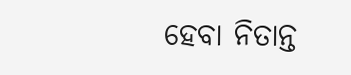ହେବା ନିତାନ୍ତ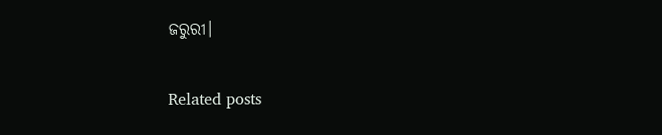ଜରୁରୀ।

Related posts